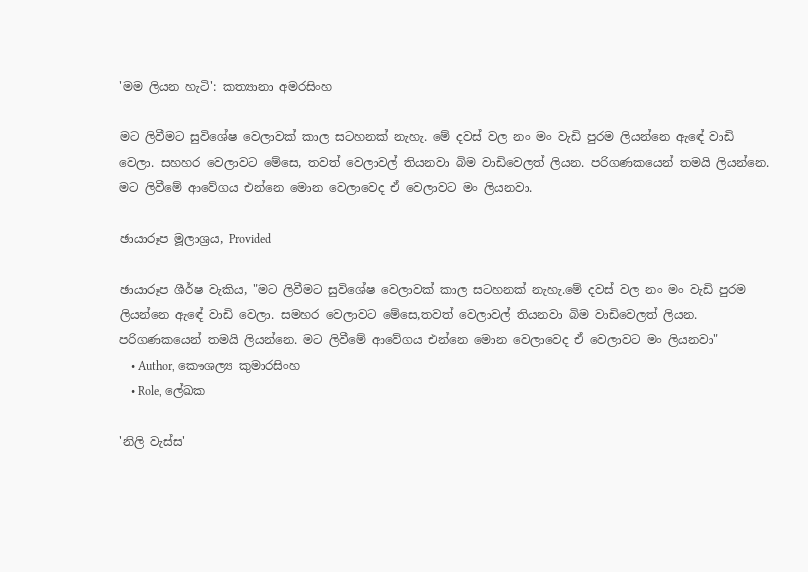'මම ලියන හැටි': කත්‍යානා අමරසිංහ

මට ලිවීමට සුවිශේෂ වෙලාවක් කාල සටහනක් නැහැ. මේ දවස් වල නං මං වැඩි පුරම ලියන්නෙ ඇඳේ වාඩි වෙලා. සහහර වෙලාවට මේසෙ, තවත් වෙලාවල් තියනවා බිම වාඩිවෙලත් ලියන. පරිගණකයෙන් තමයි ලියන්නෙ. මට ලිවීමේ ආවේගය එන්නෙ මොන වෙලාවෙද ඒ වෙලාවට මං ලියනවා.

ඡායාරූප මූලාශ්‍රය, Provided

ඡායාරූප ශීර්ෂ වැකිය, "මට ලිවීමට සුවිශේෂ වෙලාවක් කාල සටහනක් නැහැ.මේ දවස් වල නං මං වැඩි පුරම ලියන්නෙ ඇඳේ වාඩි වෙලා. සමහර වෙලාවට මේසෙ,තවත් වෙලාවල් තියනවා බිම වාඩිවෙලත් ලියන. පරිගණකයෙන් තමයි ලියන්නෙ. මට ලිවීමේ ආවේගය එන්නෙ මොන වෙලාවෙද ඒ වෙලාවට මං ලියනවා"
    • Author, කෞශල්‍ය කුමාරසිංහ
    • Role, ලේඛක

'නිලි වැස්ස'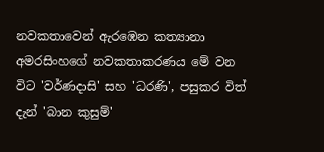නවකතාවෙන් ඇරඹෙන කත්‍යානා අමරසිංහගේ නවකතාකරණය මේ වන විට 'වර්ණදාසි' සහ 'ධරණි', පසුකර විත් දැන් 'බාන කුසුම්'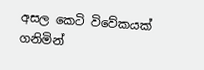අසල කෙටි විවේකයක් ගනිමින්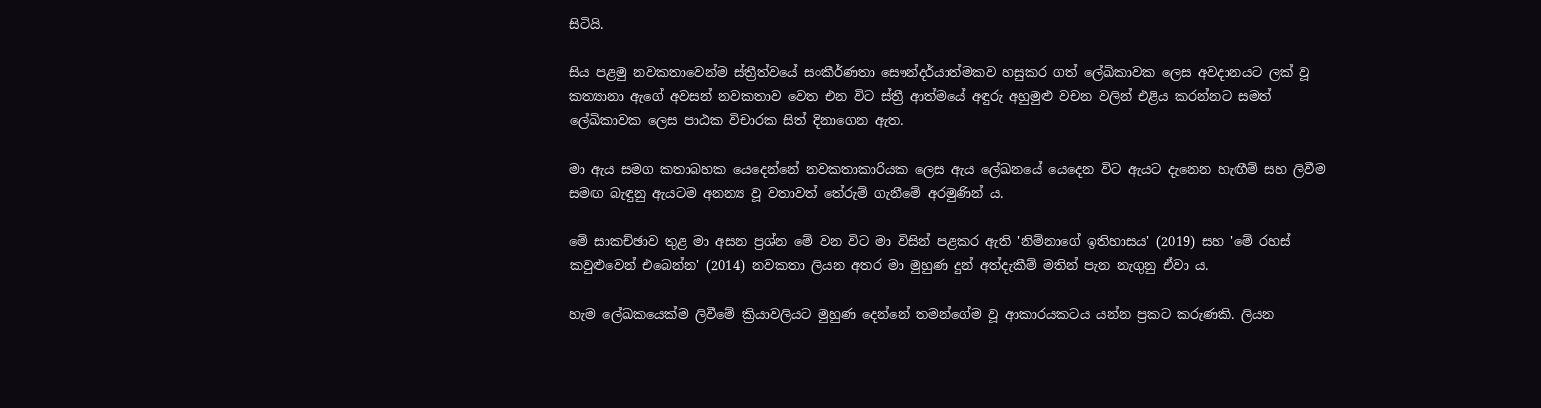සිටියි.

සිය පළමු නවකතාවෙන්ම ස්ත්‍රීත්වයේ සංකීර්ණතා සෞන්දර්යාත්මකව හසුකර ගත් ලේඛිකාවක ලෙස අවදානයට ලක් වූ කත්‍යානා ඇගේ අවසන් නවකතාව වෙත එන විට ස්ත්‍රී ආත්මයේ අඳුරු අහුමුළු වචන වලින් එළිය කරන්නට සමත් ලේඛිකාවක ලෙස පාඨක විචාරක සිත් දිනාගෙන ඇත.

මා ඇය සමග කතාබහක යෙදෙන්නේ නවකතාකාරියක ලෙස ඇය ලේඛනයේ යෙදෙන විට ඇයට දැනෙන හැඟීම් සහ ලිවීම සමඟ බැඳුනු ඇයටම අනන්‍ය වූ වතාවත් තේරුම් ගැනීමේ අරමුණින් ය.

මේ සාකච්ඡාව තුළ මා අසන ප්‍රශ්න මේ වන විට මා විසින් පළකර ඇති 'නිම්නාගේ ඉතිහාසය' (2019) සහ 'මේ රහස් කවුළුවෙන් එබෙන්න' (2014) නවකතා ලියන අතර මා මුහුණ දුන් අත්දැකීම් මතින් පැන නැගුනු ඒවා ය.

හැම ලේඛකයෙක්ම ලිවීමේ ක්‍රියාවලියට මුහුණ දෙන්නේ තමන්ගේම වූ ආකාරයකටය යන්න ප්‍රකට කරුණකි. ලියන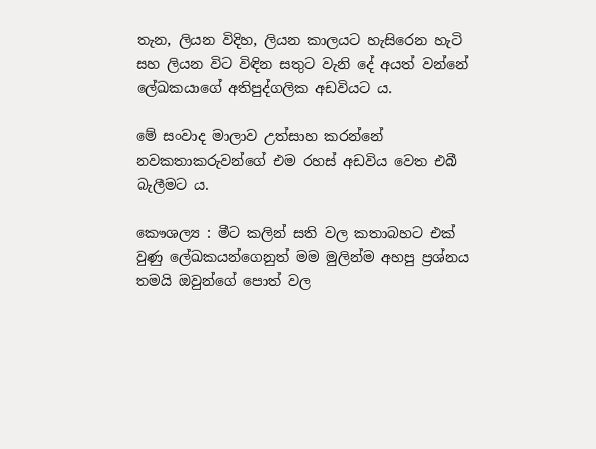තැන, ලියන විදිහ, ලියන කාලයට හැසිරෙන හැටි සහ ලියන විට විඳින සතුට වැනි දේ අයත් වන්නේ ලේඛකයාගේ අතිපුද්ගලික අඩවියට ය.

මේ සංවාද මාලාව උත්සාහ කරන්නේ නවකතාකරුවන්ගේ එම රහස් අඩවිය වෙත එබී බැලීමට ය.

කෞශල්‍ය : මීට කලින් සති වල කතාබහට එක් වුණු ලේඛකයන්ගෙනුත් මම මුලින්ම අහපු ප්‍රශ්නය තමයි ඔවුන්ගේ පොත් වල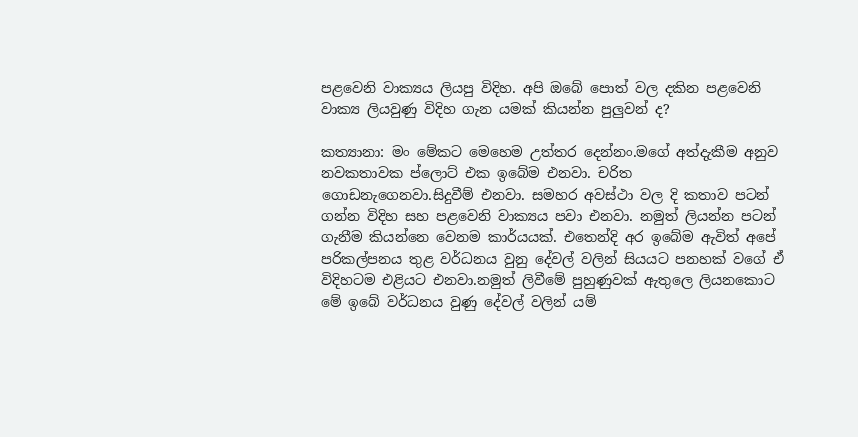පළවෙනි වාක්‍යය ලියපු විදිහ. අපි ඔබේ පොත් වල දකින පළවෙනි වාක්‍ය ලියවුණු විදිහ ගැන යමක් කියන්න පුලුවන් ද?

කත්‍යානා: මං මේකට මෙහෙම උත්තර දෙන්නං.මගේ අත්දැකීම අනුව නවකතාවක ප්ලොට් එක ඉබේම එනවා. චරිත ගොඩනැගෙනවා.සිදුවීම් එනවා. සමහර අවස්ථා වල දි කතාව පටන් ගන්න විදිහ සහ පළවෙනි වාක්‍යය පවා එනවා. නමුත් ලියන්න පටන් ගැනීම කියන්නෙ වෙනම කාර්යයක්. එතෙන්දි අර ඉබේම ඇවිත් අපේ පරිකල්පනය තුළ වර්ධනය වුනු දේවල් වලින් සියයට පනහක් වගේ ඒ විදිහටම එළියට එනවා.නමුත් ලිවීමේ පුහුණුවක් ඇතුලෙ ලියනකොට මේ ඉබේ වර්ධනය වුණු දේවල් වලින් යම්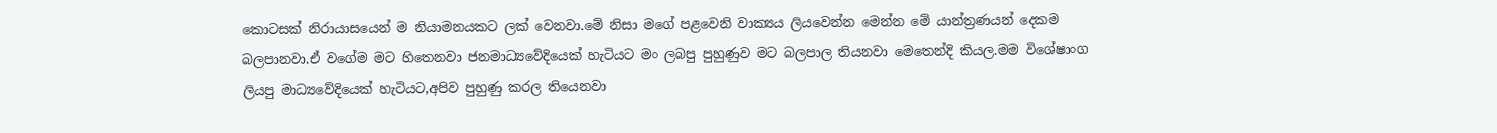කොටසක් නිරායාසයෙන් ම නියාමනයකට ලක් වෙනවා.මේ නිසා මගේ පළවෙනි වාක්‍යය ලියවෙන්න මෙන්න මේ යාන්ත්‍රණයන් දෙකම බලපානවා.ඒ වගේම මට හිතෙනවා ජනමාධ්‍යවේදියෙක් හැටියට මං ලබපු පුහුණුව මට බලපාල තියනවා මෙතෙන්දි කියල.මම විශේෂාංග ලියපු මාධ්‍යවේදියෙක් හැටියට,අපිව පුහුණු කරල තියෙනවා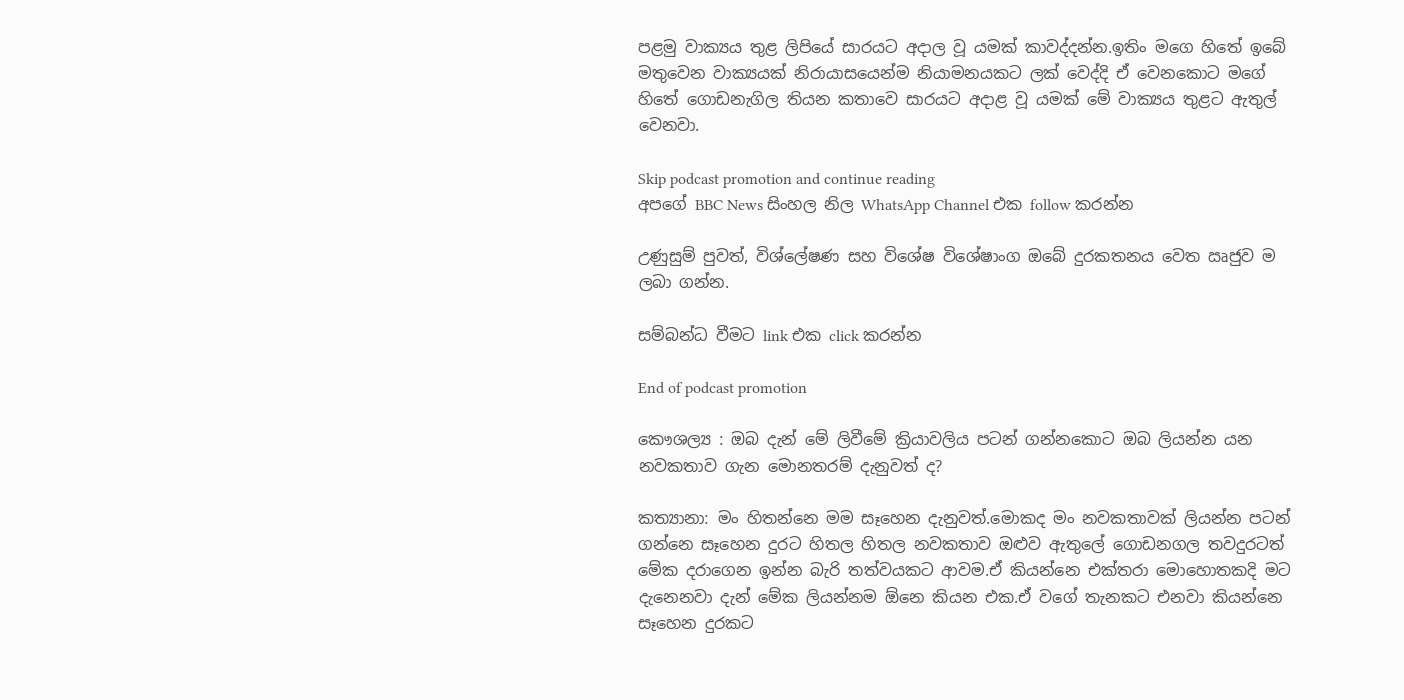පළමු වාක්‍යය තුළ ලිපියේ සාරයට අදාල වූ යමක් කාවද්දන්න.ඉතිං මගෙ හිතේ ඉබේ මතුවෙන වාක්‍යයක් නිරායාසයෙන්ම නියාමනයකට ලක් වෙද්දි ඒ වෙනකොට මගේ හිතේ ගොඩනැගිල තියන කතාවෙ සාරයට අදාළ වූ යමක් මේ වාක්‍යය තුළට ඇතුල් වෙනවා.

Skip podcast promotion and continue reading
අපගේ BBC News සිංහල නිල WhatsApp Channel එක follow කරන්න

උණුසුම් පුවත්, විශ්ලේෂණ සහ විශේෂ විශේෂාංග ඔබේ දුරකතනය වෙත ඍජුව ම ලබා ගන්න.

සම්බන්ධ වීමට link එක click කරන්න

End of podcast promotion

කෞශල්‍ය : ඔබ දැන් මේ ලිවීමේ ක්‍රියාවලිය පටන් ගන්නකොට ඔබ ලියන්න යන නවකතාව ගැන මොනතරම් දැනුවත් ද?

කත්‍යානා: මං හිතන්නෙ මම සෑහෙන දැනුවත්.මොකද මං නවකතාවක් ලියන්න පටන් ගන්නෙ සෑහෙන දුරට හිතල හිතල නවකතාව ඔළුව ඇතුලේ ගොඩනගල තවදුරටත් මේක දරාගෙන ඉන්න බැරි තත්වයකට ආවම.ඒ කියන්නෙ එක්තරා මොහොතකදි මට දැනෙනවා දැන් මේක ලියන්නම ඕනෙ කියන එක.ඒ වගේ තැනකට එනවා කියන්නෙ සෑහෙන දුරකට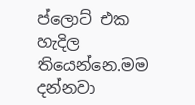ප්ලොට් එක හැදිල තියෙන්නෙ.මම දන්නවා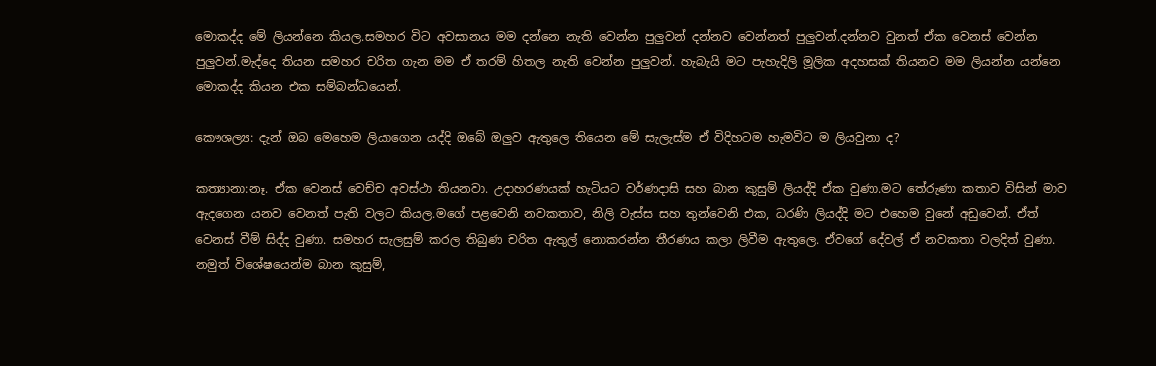මොකද්ද මේ ලියන්නෙ කියල.සමහර විට අවසානය මම දන්නෙ නැති වෙන්න පුලුවන් දන්නව වෙන්නත් පුලුවන්.දන්නව වුනත් ඒක වෙනස් වෙන්න පුලුවන්.මැද්දෙ තියන සමහර චරිත ගැන මම ඒ තරම් හිතල නැති වෙන්න පුලුවන්. හැබැයි මට පැහැදිලි මූලික අදහසක් තියනව මම ලියන්න යන්නෙ මොකද්ද කියන එක සම්බන්ධයෙන්.

කෞශල්‍ය: දැන් ඔබ මෙහෙම ලියාගෙන යද්දි ඔබේ ඔලුව ඇතුලෙ තියෙන මේ සැලැස්ම ඒ විදිහටම හැමවිට ම ලියවුනා ද?

කත්‍යානා:නෑ. ඒක වෙනස් වෙච්ච අවස්ථා තියනවා. උදාහරණයක් හැටියට වර්ණදාසි සහ බාන කුසුම් ලියද්දි ඒක වුණා.මට තේරුණා කතාව විසින් මාව ඇදගෙන යනව වෙනත් පැති වලට කියල.මගේ පළවෙනි නවකතාව, නිලි වැස්ස සහ තුන්වෙනි එක, ධරණි ලියද්දි මට එහෙම වුනේ අඩුවෙන්. ඒත් වෙනස් වීම් සිද්ද වුණා. සමහර සැලසුම් කරල තිබුණ චරිත ඇතුල් නොකරන්න තීරණය කලා ලිවීම ඇතුලෙ. ඒවගේ දේවල් ඒ නවකතා වලදිත් වුණා. නමුත් විශේෂයෙන්ම බාන කුසුම්,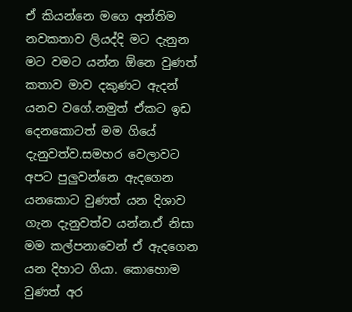ඒ කියන්නෙ මගෙ අන්තිම නවකතාව ලියද්දි මට දැනුන මට වමට යන්න ඕනෙ වුණත් කතාව මාව දකුණට ඇදන් යනව වගේ.නමුත් ඒකට ඉඩ දෙනකොටත් මම ගියේ දැනුවත්ව.සමහර වෙලාවට අපට පුලුවන්නෙ ඇදගෙන යනකොට වුණත් යන දිශාව ගැන දැනුවත්ව යන්න.ඒ නිසා මම කල්පනාවෙන් ඒ ඇදගෙන යන දිහාට ගියා. කොහොම වුණත් අර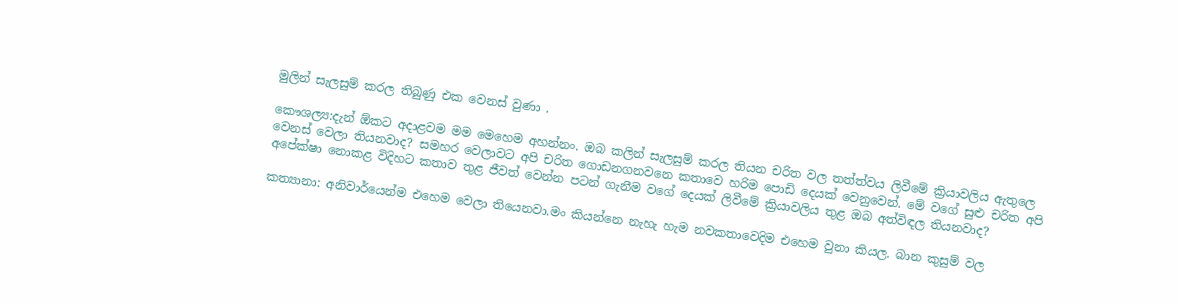මුලින් සැලසුම් කරල තිබුණු එක වෙනස් වුණා .

කෞශල්‍ය:දැන් ඕකට අදාළවම මම මෙහෙම අහන්නං. ඔබ කලින් සැලසුම් කරල තියන චරිත වල තත්ත්වය ලිවීමේ ක්‍රියාවලිය ඇතුලෙ වෙනස් වෙලා තියනවාද? සමහර වෙලාවට අපි චරිත ගොඩනගනවනෙ කතාවෙ හරිම පොඩි දෙයක් වෙනුවෙන්. මේ වගේ සුළු චරිත අපි අපේක්ෂා නොකළ විදිහට කතාව තුළ ජීවත් වෙන්න පටන් ගැනීම වගේ දෙයක් ලිවීමේ ක්‍රියාවලිය තුළ ඔබ අත්විඳල තියනවාද?

කත්‍යානා: අනිවාර්යෙන්ම එහෙම වෙලා තියෙනවා.මං කියන්නෙ නැහැ හැම නවකතාවෙදිම එහෙම වුනා කියල. බාන කුසුම් වල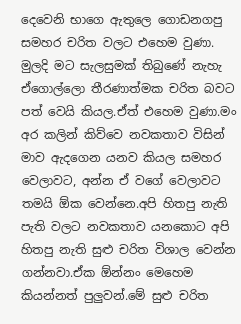දෙවෙනි භාගෙ ඇතුලෙ ගොඩනගපු සමහර චරිත වලට එහෙම වුණා. මුලදි මට සැලසුමක් තිබුණේ නැහැ ඒගොල්ලො තීරණාත්මක චරිත බවට පත් වෙයි කියල.ඒත් එහෙම වුණා.මං අර කලින් කිව්වෙ නවකතාව විසින් මාව ඇදගෙන යනව කියල සමහර වෙලාවට, අන්න ඒ වගේ වෙලාවට තමයි ඕක වෙන්නෙ.අපි හිතපු නැති පැති වලට නවකතාව යනකොට අපි හිතපු නැති සුළු චරිත විශාල වෙන්න ගන්නවා.ඒක ඕන්නං මෙහෙම කියන්නත් පුලුවන්.මේ සුළු චරිත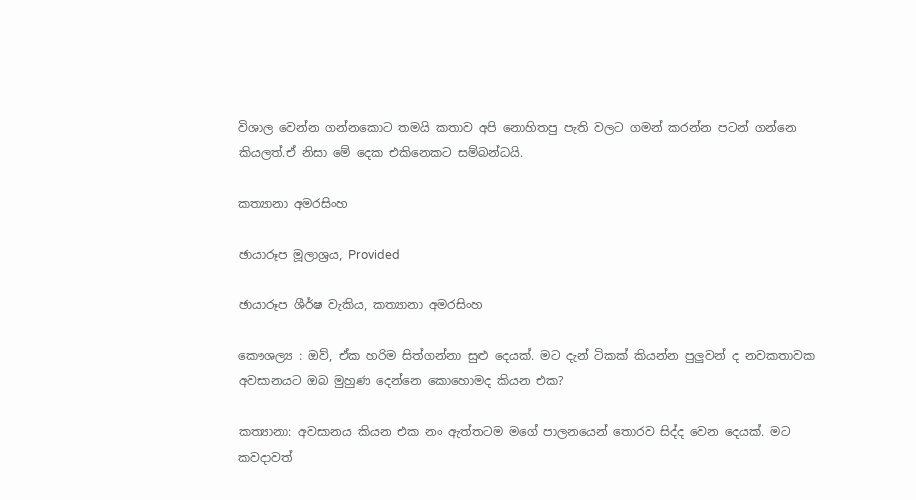විශාල වෙන්න ගන්නකොට තමයි කතාව අපි නොහිතපු පැති වලට ගමන් කරන්න පටන් ගන්නෙ කියලත්.ඒ නිසා මේ දෙක එකිනෙකට සම්බන්ධයි.

කත්‍යානා අමරසිංහ

ඡායාරූප මූලාශ්‍රය, Provided

ඡායාරූප ශීර්ෂ වැකිය, කත්‍යානා අමරසිංහ

කෞශල්‍ය : ඔව්, ඒක හරිම සිත්ගන්නා සුළු දෙයක්. මට දැන් ටිකක් කියන්න පුලුවන් ද නවකතාවක අවසානයට ඔබ මුහුණ දෙන්නෙ කොහොමද කියන එක?

කත්‍යානා: අවසානය කියන එක නං ඇත්තටම මගේ පාලනයෙන් තොරව සිද්ද වෙන දෙයක්. මට කවදාවත්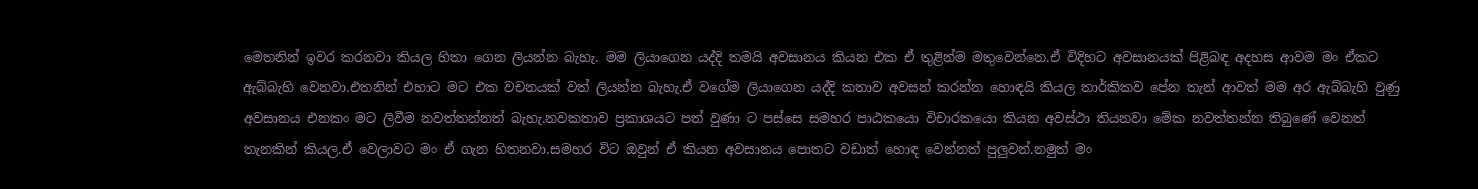මෙතනින් ඉවර කරනවා කියල හිතා ගෙන ලියන්න බැහැ. මම ලියාගෙන යද්දි තමයි අවසානය කියන එක ඒ තුළින්ම මතුවෙන්නෙ.ඒ විදිහට අවසානයක් පිළිබඳ අදහස ආවම මං ඒකට ඇබ්බැහි වෙනවා.එතනින් එහාට මට එක වචනයක් වත් ලියන්න බැහැ.ඒ වගේම ලියාගෙන යද්දි කතාව අවසන් කරන්න හොඳයි කියල තාර්කිකව පේන තැන් ආවත් මම අර ඇබ්බැහි වුණු අවසානය එනකං මට ලිවීම නවත්තන්නත් බැහැ.නවකතාව ප්‍රකාශයට පත් වුණා ට පස්සෙ සමහර පාඨකයො විචාරකයො කියන අවස්ථා තියනවා මේක නවත්තන්න තිබුණේ වෙනත් තැනකින් කියල.ඒ වෙලාවට මං ඒ ගැන හිතනවා.සමහර විට ඔවුන් ඒ කියන අවසානය පොතට වඩාත් හොඳ වෙන්නත් පුලුවන්.නමුත් මං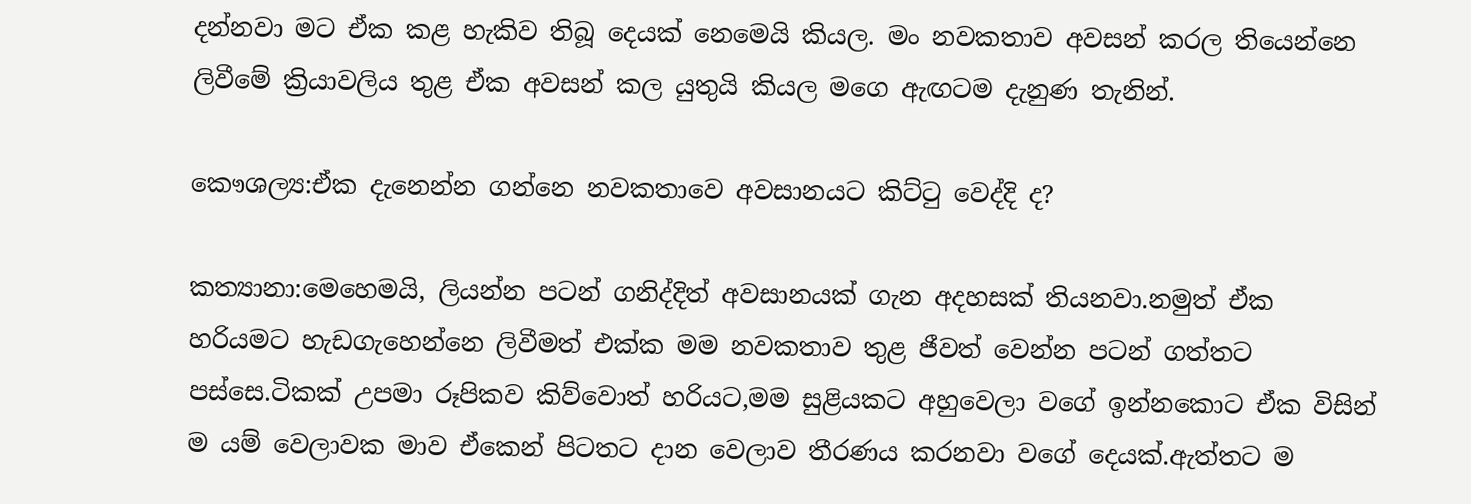දන්නවා මට ඒක කළ හැකිව තිබූ දෙයක් නෙමෙයි කියල. මං නවකතාව අවසන් කරල තියෙන්නෙ ලිවීමේ ක්‍රියාවලිය තුළ ඒක අවසන් කල යුතුයි කියල මගෙ ඇඟටම දැනුණ තැනින්.

කෞශල්‍ය:ඒක දැනෙන්න ගන්නෙ නවකතාවෙ අවසානයට කිට්ටු වෙද්දි ද?

කත්‍යානා:මෙහෙමයි, ලියන්න පටන් ගනිද්දිත් අවසානයක් ගැන අදහසක් තියනවා.නමුත් ඒක හරියමට හැඩගැහෙන්නෙ ලිවීමත් එක්ක මම නවකතාව තුළ ජීවත් වෙන්න පටන් ගත්තට පස්සෙ.ටිකක් උපමා රූපිකව කිව්වොත් හරියට,මම සුළියකට අහුවෙලා වගේ ඉන්නකොට ඒක විසින් ම යම් වෙලාවක මාව ඒකෙන් පිටතට දාන වෙලාව තීරණය කරනවා වගේ දෙයක්.ඇත්තට ම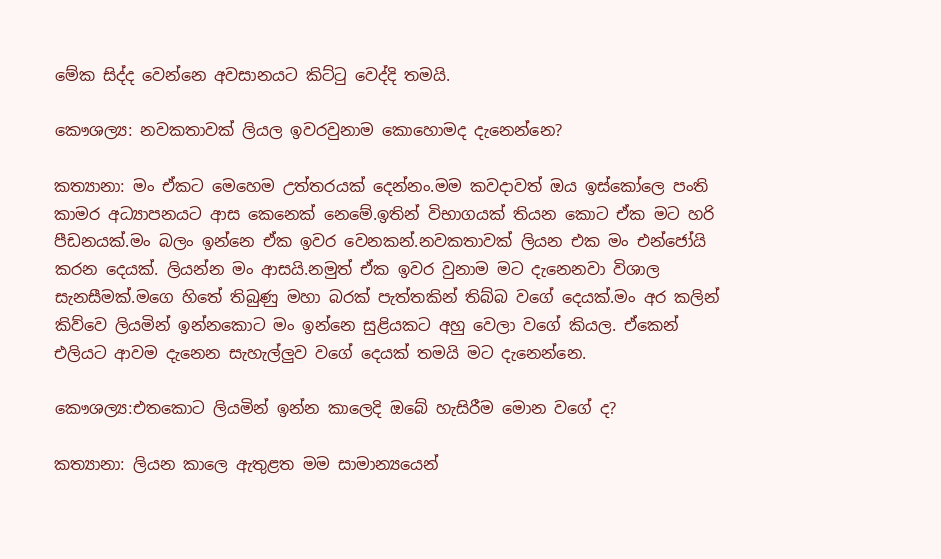මේක සිද්ද වෙන්නෙ අවසානයට කිට්ටු වෙද්දි තමයි.

කෞශල්‍ය: නවකතාවක් ලියල ඉවරවුනාම කොහොමද දැනෙන්නෙ?

කත්‍යානා: මං ඒකට මෙහෙම උත්තරයක් දෙන්නං.මම කවදාවත් ඔය ඉස්කෝලෙ පංති කාමර අධ්‍යාපනයට ආස කෙනෙක් නෙමේ.ඉතින් විභාගයක් තියන කොට ඒක මට හරි පීඩනයක්.මං බලං ඉන්නෙ ඒක ඉවර වෙනකන්.නවකතාවක් ලියන එක මං එන්ජෝයි කරන දෙයක්. ලියන්න මං ආසයි.නමුත් ඒක ඉවර වුනාම මට දැනෙනවා විශාල සැනසීමක්.මගෙ හිතේ තිබුණු මහා බරක් පැත්තකින් තිබ්බ වගේ දෙයක්.මං අර කලින් කිව්වෙ ලියමින් ඉන්නකොට මං ඉන්නෙ සුළියකට අහු වෙලා වගේ කියල. ඒකෙන් එලියට ආවම දැනෙන සැහැල්ලුව වගේ දෙයක් තමයි මට දැනෙන්නෙ.

කෞශල්‍ය:එතකොට ලියමින් ඉන්න කාලෙදි ඔබේ හැසිරීම මොන වගේ ද?

කත්‍යානා: ලියන කාලෙ ඇතුළත මම සාමාන්‍යයෙන්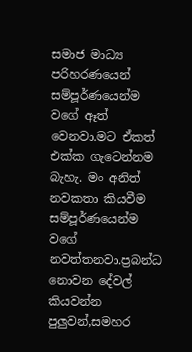සමාජ මාධ්‍ය පරිහරණයෙන් සම්පූර්ණයෙන්ම වගේ ඈත් වෙනවා.මට ඒකත් එක්ක ගැටෙන්නම බැහැ. මං අනිත් නවකතා කියවීම සම්පූර්ණයෙන්ම වගේ නවත්තනවා.ප්‍රබන්ධ නොවන දේවල් කියවන්න පුලුවන්,සමහර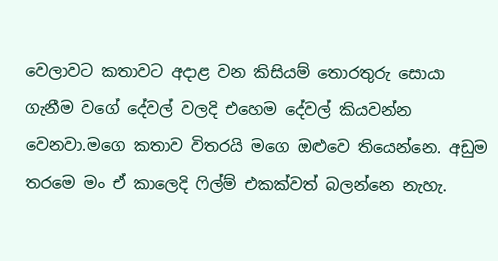වෙලාවට කතාවට අදාළ වන කිසියම් තොරතුරු සොයා ගැනීම වගේ දේවල් වලදි එහෙම දේවල් කියවන්න වෙනවා.මගෙ කතාව විතරයි මගෙ ඔළුවෙ තියෙන්නෙ. අඩුම තරමෙ මං ඒ කාලෙදි ෆිල්ම් එකක්වත් බලන්නෙ නැහැ.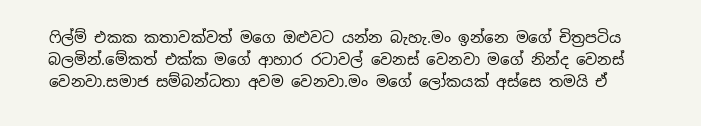ෆිල්ම් එකක කතාවක්වත් මගෙ ඔළුවට යන්න බැහැ.මං ඉන්නෙ මගේ චිත්‍රපටිය බලමින්.මේකත් එක්ක මගේ ආහාර රටාවල් වෙනස් වෙනවා මගේ නින්ද වෙනස් වෙනවා.සමාජ සම්බන්ධතා අවම වෙනවා.මං මගේ ලෝකයක් අස්සෙ තමයි ඒ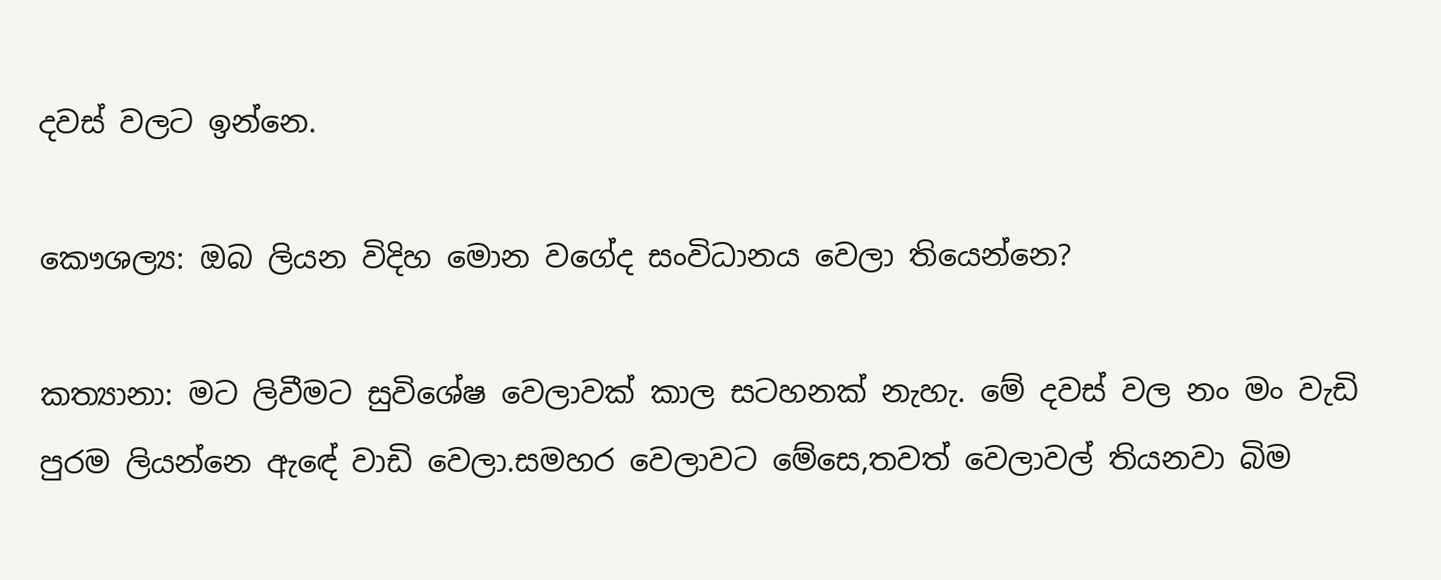දවස් වලට ඉන්නෙ.

කෞශල්‍ය: ඔබ ලියන විදිහ මොන වගේද සංවිධානය වෙලා තියෙන්නෙ?

කත්‍යානා: මට ලිවීමට සුවිශේෂ වෙලාවක් කාල සටහනක් නැහැ. මේ දවස් වල නං මං වැඩි පුරම ලියන්නෙ ඇඳේ වාඩි වෙලා.සමහර වෙලාවට මේසෙ,තවත් වෙලාවල් තියනවා බිම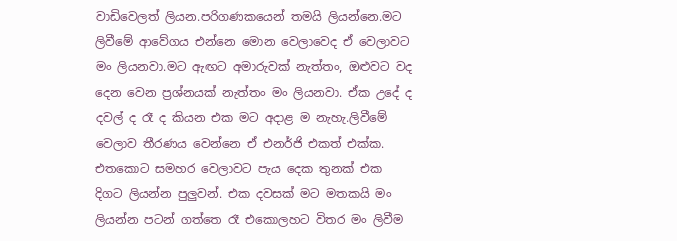වාඩිවෙලත් ලියන.පරිගණකයෙන් තමයි ලියන්නෙ.මට ලිවීමේ ආවේගය එන්නෙ මොන වෙලාවෙද ඒ වෙලාවට මං ලියනවා.මට ඇඟට අමාරුවක් නැත්තං, ඔළුවට වද දෙන වෙන ප්‍රශ්නයක් නැත්තං මං ලියනවා. ඒක උදේ ද දවල් ද රෑ ද කියන එක මට අදාළ ම නැහැ.ලිවීමේ වෙලාව තීරණය වෙන්නෙ ඒ එනර්ජි එකත් එක්ක. එතකොට සමහර වෙලාවට පැය දෙක තුනක් එක දිගට ලියන්න පුලුවන්. එක දවසක් මට මතකයි මං ලියන්න පටන් ගත්තෙ රෑ එකොලහට විතර මං ලිවීම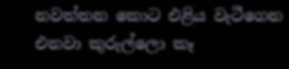නවත්තන කොට එළිය වැටීගෙන එනවා කුරුල්ලො කෑ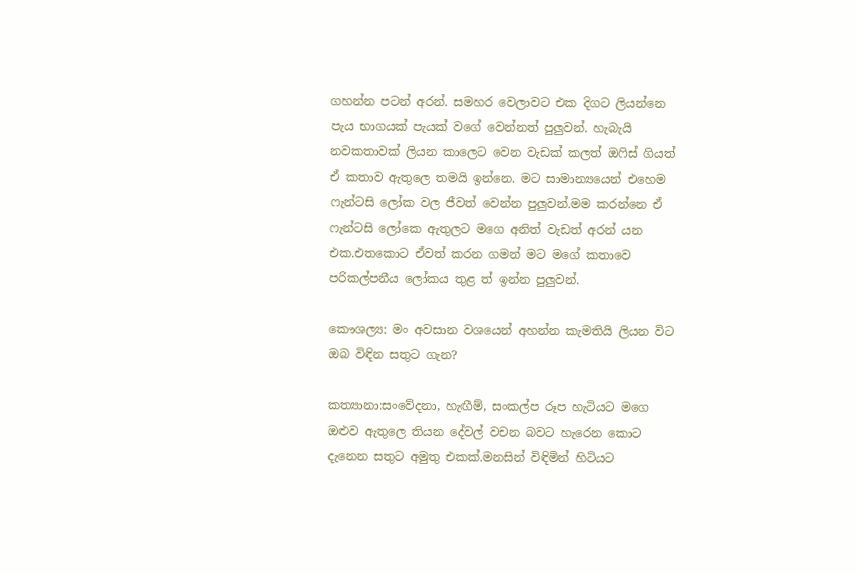ගහන්න පටන් අරන්. සමහර වෙලාවට එක දිගට ලියන්නෙ පැය භාගයක් පැයක් වගේ වෙන්නත් පුලුවන්. හැබැයි නවකතාවක් ලියන කාලෙට වෙන වැඩක් කලත් ඔෆිස් ගියත් ඒ කතාව ඇතුලෙ තමයි ඉන්නෙ. මට සාමාන්‍යයෙන් එහෙම ෆැන්ටසි ලෝක වල ජීවත් වෙන්න පුලුවන්.මම කරන්නෙ ඒ ෆැන්ටසි ලෝකෙ ඇතුලට මගෙ අනිත් වැඩත් අරන් යන එක.එතකොට ඒවත් කරන ගමන් මට මගේ කතාවෙ පරිකල්පනීය ලෝකය තුළ ත් ඉන්න පුලුවන්.

කෞශල්‍ය: මං අවසාන වශයෙන් අහන්න කැමතියි ලියන විට ඔබ විඳින සතුට ගැන?

කත්‍යානා:සංවේදනා, හැඟීම්, සංකල්ප රූප හැටියට මගෙ ඔළුව ඇතුලෙ තියන දේවල් වචන බවට හැරෙන කොට දැනෙන සතුට අමුතු එකක්.මනසින් විඳිමින් හිටියට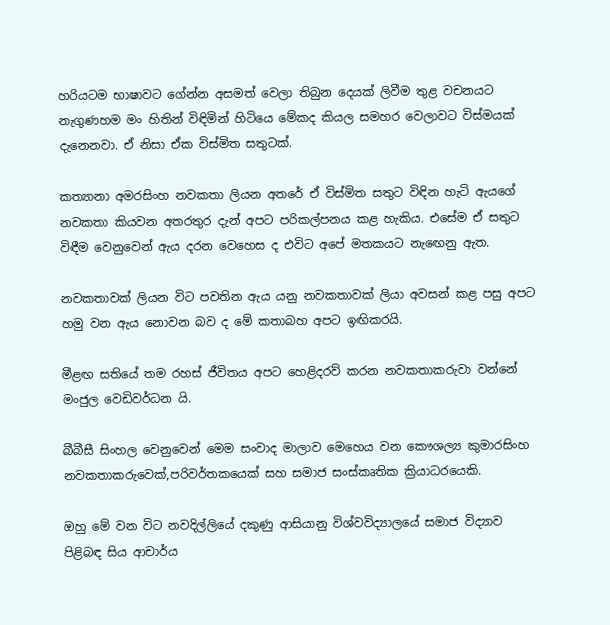හරියටම භාෂාවට ගේන්න අසමත් වෙලා තිබුන දෙයක් ලිවීම තුළ වචනයට නැගුණහම මං හිතින් විඳිමින් හිටියෙ මේකද කියල සමහර වෙලාවට විස්මයක් දැනෙනවා. ඒ නිසා ඒක විස්මිත සතුටක්.

කත්‍යානා අමරසිංහ නවකතා ලියන අතරේ ඒ විස්මිත සතුට විඳින හැටි ඇයගේ නවකතා කියවන අතරතුර දැන් අපට පරිකල්පනය කළ හැකිය. එසේම ඒ සතුට විඳීම වෙනුවෙන් ඇය දරන වෙහෙස ද එවිට අපේ මතකයට නැඟෙනු ඇත.

නවකතාවක් ලියන විට පවතින ඇය යනු නවකතාවක් ලියා අවසන් කළ පසු අපට හමු වන ඇය නොවන බව ද මේ කතාබහ අපට ඉඟිකරයි.

මීළඟ සතියේ තම රහස් ජීවිතය අපට හෙළිදරව් කරන නවකතාකරුවා වන්නේ මංජුල වෙඩිවර්ධන යි.

බීබීසී සිංහල වෙනුවෙන් මෙම සංවාද මාලාව මෙහෙය වන කෞශල්‍ය කුමාරසිංහ නවකතාකරුවෙක්,පරිවර්තකයෙක් සහ සමාජ සංස්කෘතික ක්‍රියාධරයෙකි.

ඔහු මේ වන විට නවදිල්ලියේ දකුණු ආසියානු විශ්වවිද්‍යාලයේ සමාජ විද්‍යාව පිළිබඳ සිය ආචාර්ය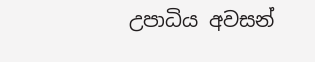උපාධිය අවසන්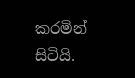කරමින් සිටියි.